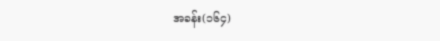အခန်း(၁၆၄)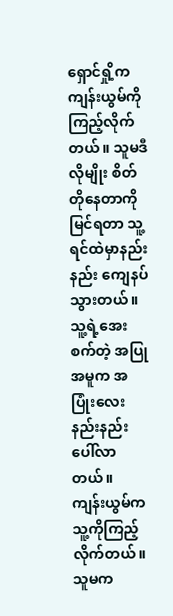ရှောင်ရှို့က ကျန်းယွမ်ကို ကြည့်လိုက်တယ်။ သူမဒီလိုမျိုး စိတ်တိုနေတာကို မြင်ရတာ သူ့ရင်ထဲမှာနည်းနည်း ကျေနပ်သွားတယ်။ သူ့ရဲ့အေးစက်တဲ့ အပြုအမူက အပြုံးလေးနည်းနည်း ပေါ်လာတယ်။
ကျန်းယွမ်က သူ့ကိုကြည့်လိုက်တယ်။ သူမက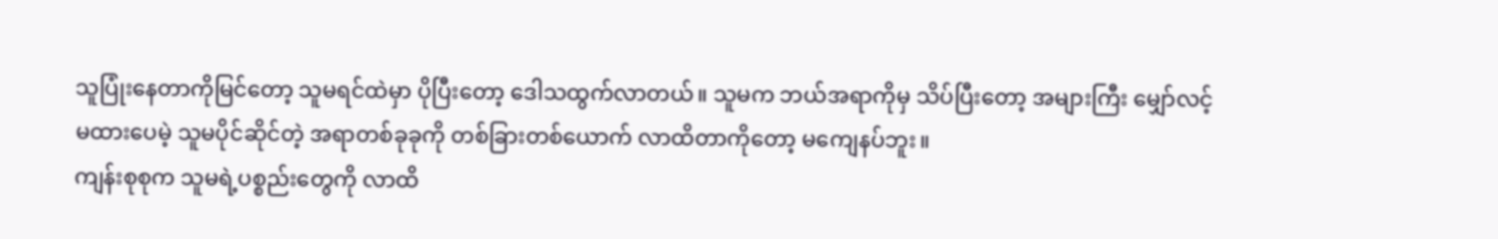သူပြုံးနေတာကိုမြင်တော့ သူမရင်ထဲမှာ ပိုပြီးတော့ ဒေါသထွက်လာတယ်။ သူမက ဘယ်အရာကိုမှ သိပ်ပြီးတော့ အများကြီး မျှော်လင့်မထားပေမဲ့ သူမပိုင်ဆိုင်တဲ့ အရာတစ်ခုခုကို တစ်ခြားတစ်ယောက် လာထိတာကိုတော့ မကျေနပ်ဘူး။
ကျန်းစုစုက သူမရဲ့ပစ္စည်းတွေကို လာထိ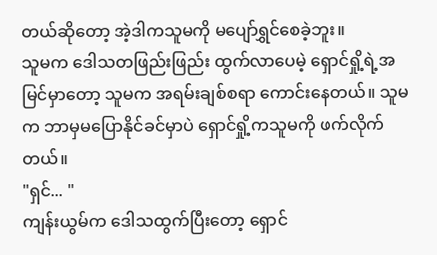တယ်ဆိုတော့ အဲ့ဒါကသူမကို မပျော်ရွှင်စေခဲ့ဘူး။
သူမက ဒေါသတဖြည်းဖြည်း ထွက်လာပေမဲ့ ရှောင်ရှို့ရဲ့အမြင်မှာတော့ သူမက အရမ်းချစ်စရာ ကောင်းနေတယ်။ သူမက ဘာမှမပြောနိုင်ခင်မှာပဲ ရှောင်ရှို့ကသူမကို ဖက်လိုက်တယ်။
"ရှင်... "
ကျန်းယွမ်က ဒေါသထွက်ပြီးတော့ ရှောင်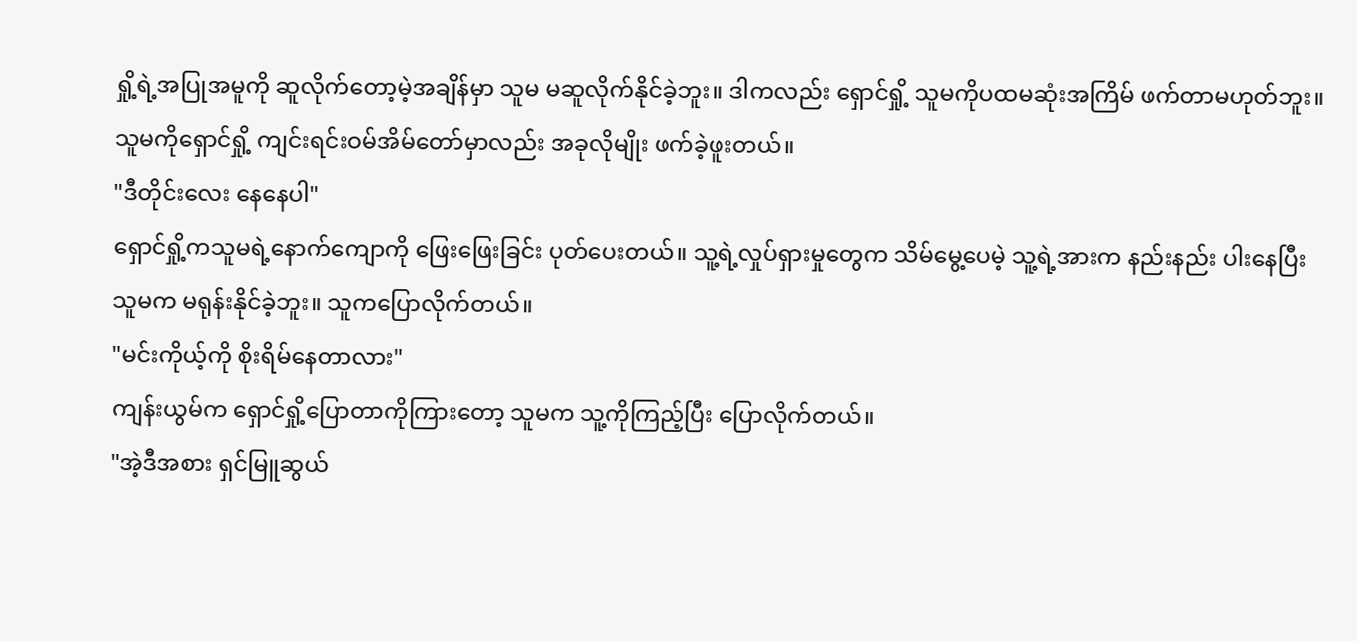ရှို့ရဲ့အပြုအမူကို ဆူလိုက်တော့မဲ့အချိန်မှာ သူမ မဆူလိုက်နိုင်ခဲ့ဘူး။ ဒါကလည်း ရှောင်ရှို့ သူမကိုပထမဆုံးအကြိမ် ဖက်တာမဟုတ်ဘူး။ သူမကိုရှောင်ရှို့ ကျင်းရင်းဝမ်အိမ်တော်မှာလည်း အခုလိုမျိုး ဖက်ခဲ့ဖူးတယ်။
"ဒီတိုင်းလေး နေနေပါ"
ရှောင်ရှို့ကသူမရဲ့နောက်ကျောကို ဖြေးဖြေးခြင်း ပုတ်ပေးတယ်။ သူ့ရဲ့လှုပ်ရှားမှုတွေက သိမ်မွေ့ပေမဲ့ သူ့ရဲ့အားက နည်းနည်း ပါးနေပြီး သူမက မရုန်းနိုင်ခဲ့ဘူး။ သူကပြောလိုက်တယ်။
"မင်းကိုယ့်ကို စိုးရိမ်နေတာလား"
ကျန်းယွမ်က ရှောင်ရှို့ပြောတာကိုကြားတော့ သူမက သူ့ကိုကြည့်ပြီး ပြောလိုက်တယ်။
"အဲ့ဒီအစား ရှင်မြူဆွယ်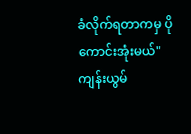ခံလိုက်ရတာကမှ ပိုကောင်းအုံးမယ်"
ကျန်းယွမ်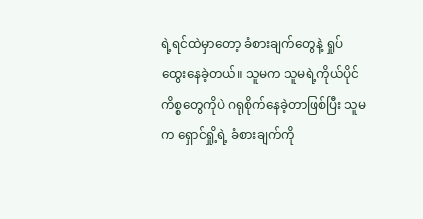ရဲ့ရင်ထဲမှာတော့ ခံစားချက်တွေနဲ့ ရှုပ်ထွေးနေခဲ့တယ်။ သူမက သူမရဲ့ကိုယ်ပိုင်ကိစ္စတွေကိုပဲ ဂရုစိုက်နေခဲ့တာဖြစ်ပြီး သူမက ရှောင်ရှို့ရဲ့ ခံစားချက်ကို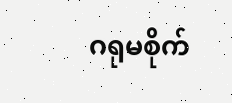ဂရုမစိုက်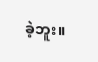ခဲ့ဘူး။